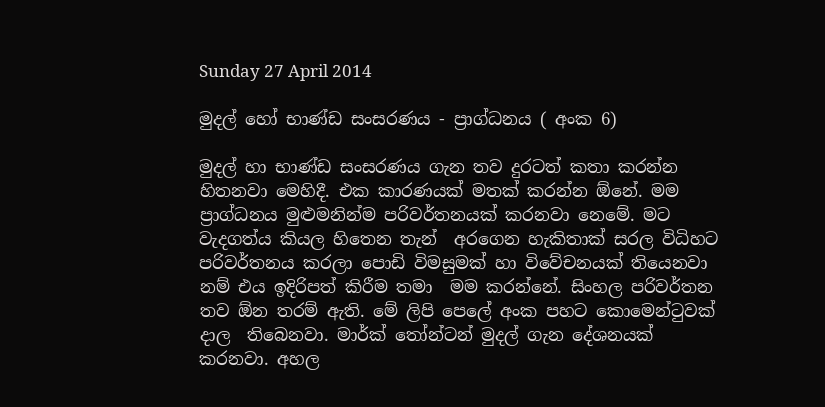Sunday 27 April 2014

මුදල් හෝ භාණ්ඩ සංසරණය - ප්‍රාග්ධනය ( අංක 6)

මුදල් හා භාණ්ඩ සංසරණය ගැන තව දුරටත් කතා කරන්න හිතනවා මෙහිදී. එක කාරණයක් මතක් කරන්න ඕනේ. මම ප්‍රාග්ධනය මුළුමනින්ම පරිවර්තනයක් කරනවා නෙමේ. මට වැදගත්ය කියල හිතෙන තැන්  අරගෙන හැකිතාක් සරල විධිහට පරිවර්තනය කරලා පොඩි විමසුමක් හා විවේචනයක් තියෙනවා නම් එය ඉදිරිපත් කිරීම තමා  මම කරන්නේ. සිංහල පරිවර්තන තව ඕන තරම් ඇති. මේ ලිපි පෙලේ අංක පහට කොමෙන්ටුවක් දාල  තිබෙනවා. මාර්ක් තෝන්ටන් මුදල් ගැන දේශනයක් කරනවා. අහල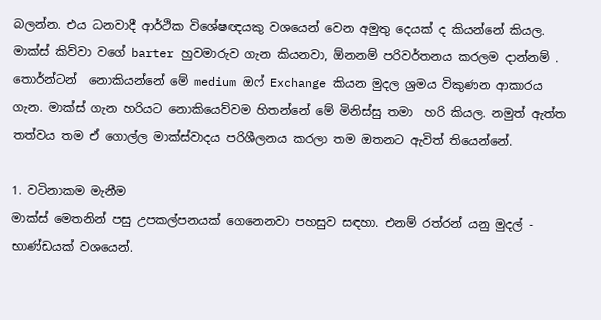බලන්න. එය ධනවාදී ආර්ථික විශේෂඥයකු වශයෙන් වෙන අමුතු දෙයක් ද කියන්නේ කියල. මාක්ස් කිව්වා වගේ barter හුවමාරුව ගැන කියනවා, ඕනනම් පරිවර්තනය කරලම දාන්නම් . තොර්න්ටන්  නොකියන්නේ මේ medium ඔෆ් Exchange කියන මුදල ශ්‍රමය විකුණන ආකාරය ගැන. මාක්ස් ගැන හරියට නොකියෙව්වම හිතන්නේ මේ මිනිස්සු තමා  හරි කියල. නමුත් ඇත්ත තත්වය තම ඒ ගොල්ල මාක්ස්වාදය පරිශීලනය කරලා තම ඔතනට ඇවිත් තියෙන්නේ.

1. වටිනාකම මැනීම
මාක්ස් මෙතනින් පසු උපකල්පනයක් ගෙනෙනවා පහසුව සඳහා. එනම් රත්රන් යනු මුදල් - භාණ්ඩයක් වශයෙන්.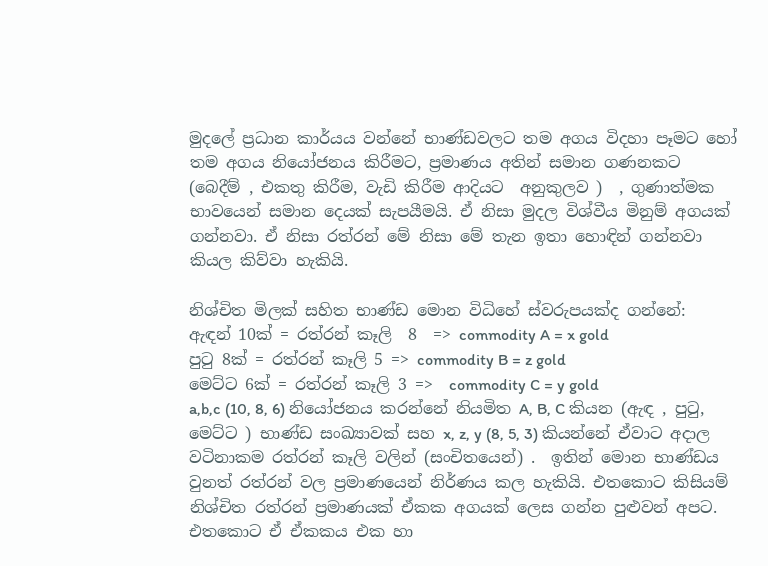මුදලේ ප්‍රධාන කාර්යය වන්නේ භාණ්ඩවලට තම අගය විදහා පෑමට හෝ තම අගය නියෝජනය කිරීමට, ප්‍රමාණය අතින් සමාන ගණනකට (බෙදීම් , එකතු කිරීම, වැඩි කිරීම ආදියට  අනුකුලව )  , ගුණාත්මක භාවයෙන් සමාන දෙයක් සැපයීමයි. ඒ නිසා මුදල විශ්වීය මිනුම් අගයක් ගන්නවා. ඒ නිසා රත්රන් මේ නිසා මේ තැන ඉතා හොඳින් ගන්නවා කියල කිව්වා හැකියි.

නිශ්චිත මිලක් සහිත භාණ්ඩ මොන විධිහේ ස්වරුපයක්ද ගන්නේ:
ඇඳන් 10ක් = රත්රන් කෑලි  8  => commodity A = x gold
පුටු 8ක් = රත්රන් කෑලි 5 => commodity B = z gold
මෙට්ට 6ක් = රත්රන් කෑලි 3 =>  commodity C = y gold
a,b,c (10, 8, 6) නියෝජනය කරන්නේ නියමිත A, B, C කියන (ඇඳ , පුටු, මෙට්ට ) භාණ්ඩ සංඛ්‍යාවක් සහ x, z, y (8, 5, 3) කියන්නේ ඒවාට අදාල වටිනාකම රත්රන් කෑලි වලින් (සංචිතයෙන්) .  ඉතින් මොන භාණ්ඩය  වුනත් රත්රන් වල ප්‍රමාණයෙන් නිර්ණය කල හැකියි. එතකොට කිසියම් නිශ්චිත රත්රන් ප්‍රමාණයක් ඒකක අගයක් ලෙස ගන්න පුළුවන් අපට. එතකොට ඒ ඒකකය එක හා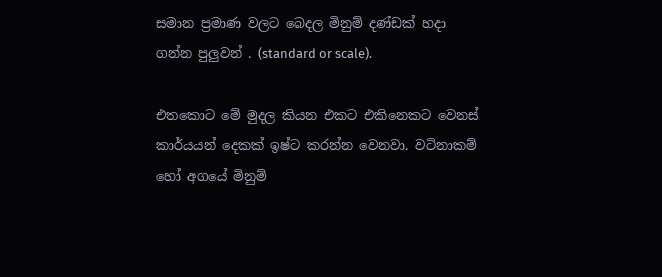සමාන ප්‍රමාණ වලට බෙදල මිනුම් දණ්ඩක් හදා  ගන්න පුලුවන් . (standard or scale).

එතකොට මේ මුදල කියන එකට එකිනෙකට වෙනස් කාර්යයන් දෙකක් ඉෂ්ට කරන්න වෙනවා. වටිනාකම් හෝ අගයේ මිනුම්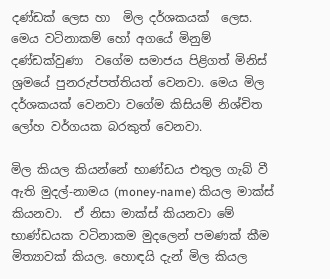දණ්ඩක් ලෙස හා  මිල දර්ශකයක්  ලෙස. මෙය වටිනාකම් හෝ අගයේ මිනුම්  දණ්ඩක්වුණා  වගේම සමාජය පිළිගත් මිනිස් ශ්‍රමයේ පුනරුප්පත්තියත් වෙනවා. මෙය මිල දර්ශකයක් වෙනවා වගේම කිසියම් නිශ්චිත ලෝහ වර්ගයක බරකුත් වෙනවා.

මිල කියල කියන්නේ භාණ්ඩය එතුල ගැබ් වී ඇති මුදල්-නාමය (money-name) කියල මාක්ස් කියනවා.  ඒ නිසා මාක්ස් කියනවා මේ භාණ්ඩයක වටිනාකම මුදලෙන් පමණක් කීම මිත්‍යාවක් කියල. හොඳයි දැන් මිල කියල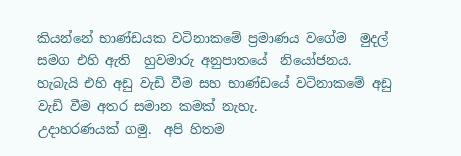කියන්නේ භාණ්ඩයක වටිනාකමේ ප්‍රමාණය වගේම  මුදල් සමග එහි ඇති  හුවමාරු අනුපාතයේ  නියෝජනය. හැබැයි එහි අඩු වැඩි වීම සහ භාණ්ඩයේ වටිනාකමේ අඩු වැඩි වීම අතර සමාන කමක් නැහැ.
උදාහරණයක් ගමු.  අපි හිතම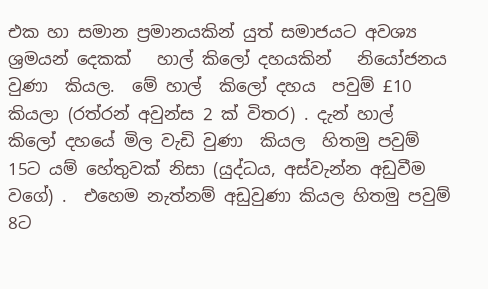එක හා සමාන ප්‍රමානයකින් යුත් සමාජයට අවශ්‍ය ශ්‍රමයන් දෙකක්   හාල් කිලෝ දහයකින්   නියෝජනය වුණා  කියල.  මේ හාල්  කිලෝ දහය  පවුම් £10  කියලා (රත්රන් අවුන්ස 2 ක් විතර) . දැන් හාල්  කිලෝ දහයේ මිල වැඩි වුණා  කියල  හිතමු පවුම් 15ට යම් හේතුවක් නිසා (යුද්ධය, අස්වැන්න අඩුවීම වගේ) .  එහෙම නැත්නම් අඩුවුණා කියල හිතමු පවුම් 8ට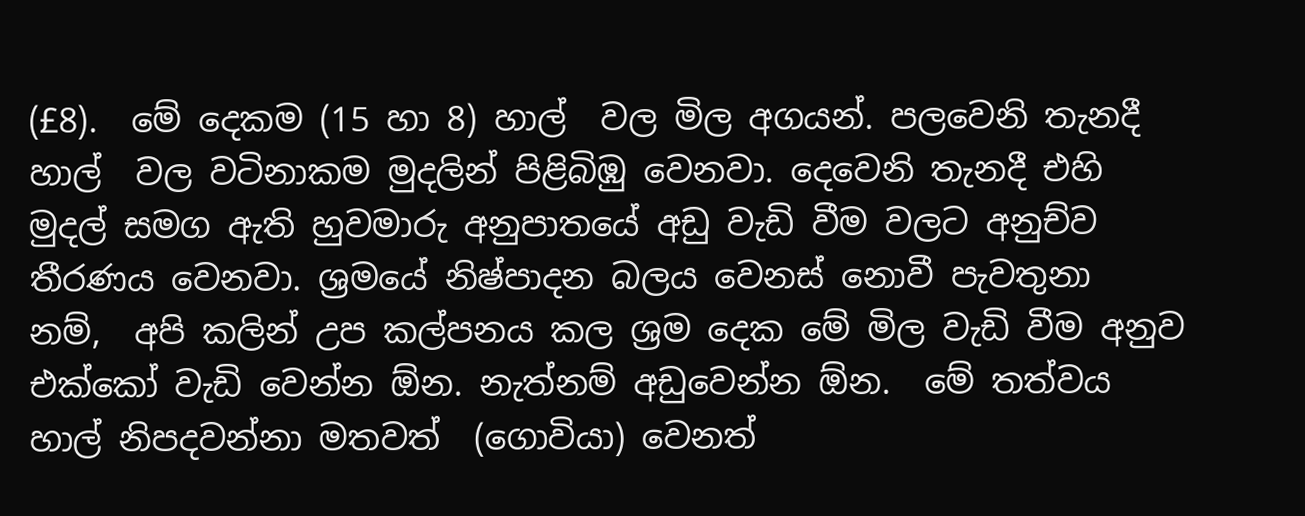(£8).  මේ දෙකම (15 හා 8) හාල්  වල මිල අගයන්. පලවෙනි තැනදී හාල්  වල වටිනාකම මුදලින් පිළිබිඹු වෙනවා. දෙවෙනි තැනදී එහි මුදල් සමග ඇති හුවමාරු අනුපාතයේ අඩු වැඩි වීම වලට අනුච්ව තීරණය වෙනවා. ශ්‍රමයේ නිෂ්පාදන බලය වෙනස් නොවී පැවතුනා  නම්,  අපි කලින් උප කල්පනය කල ශ්‍රම දෙක මේ මිල වැඩි වීම අනුව එක්කෝ වැඩි වෙන්න ඕන. නැත්නම් අඩුවෙන්න ඕන.  මේ තත්වය හාල් නිපදවන්නා මතවත්  (ගොවියා) වෙනත්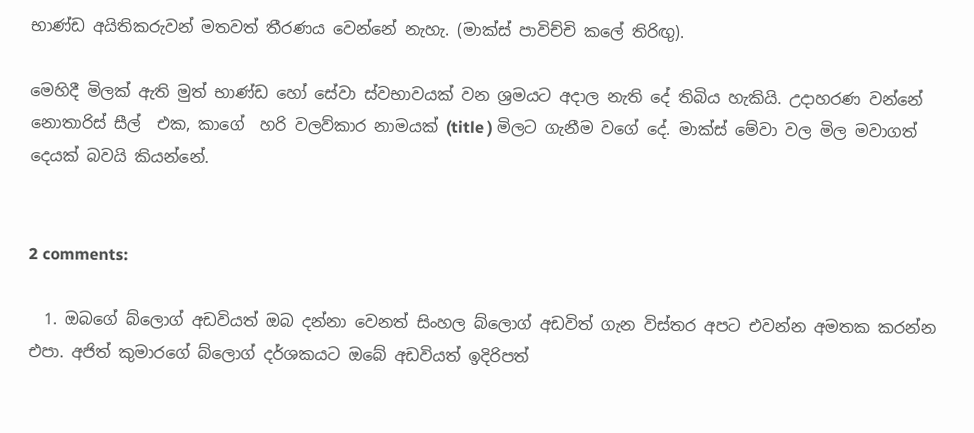භාණ්ඩ අයිතිකරුවන් මතවත් තීරණය වෙන්නේ නැහැ. (මාක්ස් පාවිච්චි කලේ තිරිඟු).

මෙහිදී මිලක් ඇති මුත් භාණ්ඩ හෝ සේවා ස්වභාවයක් වන ශ්‍රමයට අදාල නැති දේ තිබිය හැකියි. උදාහරණ වන්නේ නොතාරිස් සීල්  එක, කාගේ  හරි වලව්කාර නාමයක් (title ) මිලට ගැනීම වගේ දේ. මාක්ස් මේවා වල මිල මවාගත් දෙයක් බවයි කියන්නේ.


2 comments:

  1. ඔබගේ බ්ලොග් අඩවියත් ඔබ දන්නා වෙනත් සිංහල බ්ලොග් අඩවිත් ගැන විස්තර අපට එවන්න අමතක කරන්න එපා. අජිත් කුමාරගේ බ්ලොග් දර්ශකයට ඔබේ අඩවියත් ඉදිරිපත්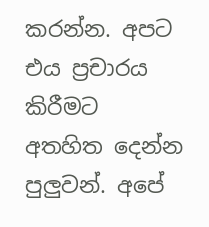කරන්න. අපට එය ප්‍රචාරය කිරීමට අතහිත දෙන්න පුලුවන්. අපේ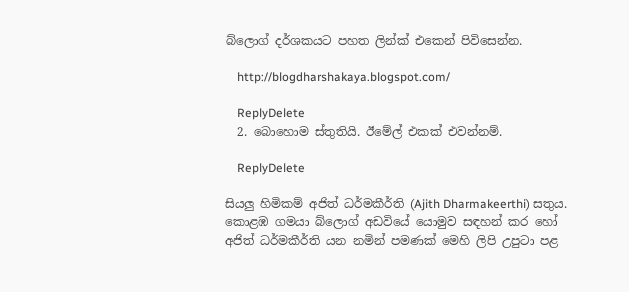බ්ලොග් දර්ශකයට පහත ලින්ක් එකෙන් පිවිසෙන්න.

    http://blogdharshakaya.blogspot.com/

    ReplyDelete
  2. බොහොම ස්තුතියි. ඊමේල් එකක් එවන්නම්.

    ReplyDelete

සියලු හිමිකම් අජිත් ධර්මකීර්ති (Ajith Dharmakeerthi) සතුය. කොළඹ ගමයා බ්ලොග් අඩවියේ යොමුව සඳහන් කර හෝ අජිත් ධර්මකීර්ති යන නමින් පමණක් මෙහි ලිපි උපුටා පළ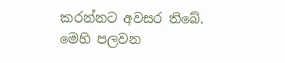කරන්නට අවසර තිබේ.
මෙහි පලවන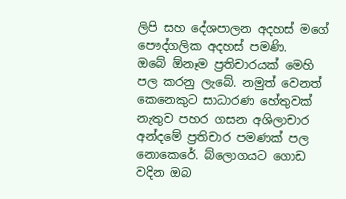ලිපි සහ දේශපාලන අදහස් මගේ පෞද්ගලික අදහස් පමණි.
ඔබේ ඕනෑම ප්‍රතිචාරයක් මෙහි පල කරනු ලැබේ. නමුත් වෙනත් කෙනෙකුට සාධාරණ හේතුවක් නැතුව පහර ගසන අශිලාචාර අන්දමේ ප්‍රතිචාර පමණක් පල නොකෙරේ. බ්ලොගයට ගොඩ වදින ඔබ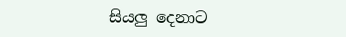සියලු දෙනාට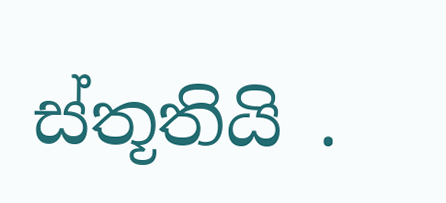ස්තූතියි .